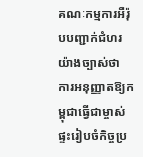គណៈកម្មការអឺរ៉ុបបញ្ជាក់ជំហរយ៉ាងច្បាស់ថា ការអនុញ្ញាតឱ្យកម្ពុជាធ្វើជាម្ចាស់ផ្ទះរៀបចំកិច្ចប្រ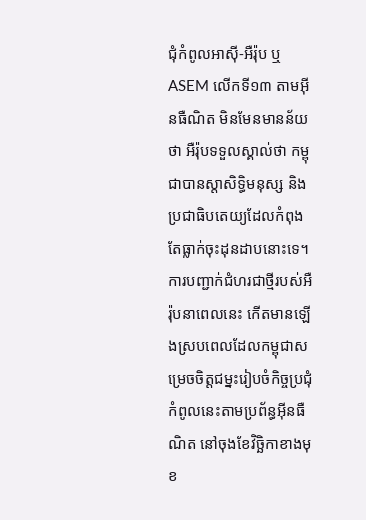ជុំកំពូលអាស៊ី-អឺរ៉ុប ឬASEM លើកទី១៣ តាមអ៊ីនធឺណិត មិនមែនមានន័យថា អឺរ៉ុបទទួលស្គាល់ថា កម្ពុជាបានស្តាសិទ្ធិមនុស្ស និងប្រជាធិបតេយ្យដែលកំពុងតែធ្លាក់ចុះដុនដាបនោះទេ។ ការបញ្ជាក់ជំហរជាថ្មីរបស់អឺរ៉ុបនាពេលនេះ កើតមានឡើងស្របពេលដែលកម្ពុជាសម្រេចចិត្តជម្នះរៀបចំកិច្ចប្រជុំកំពូលនេះតាមប្រព័ន្ធអ៊ីនធឺណិត នៅចុងខែវិច្ឆិកាខាងមុខ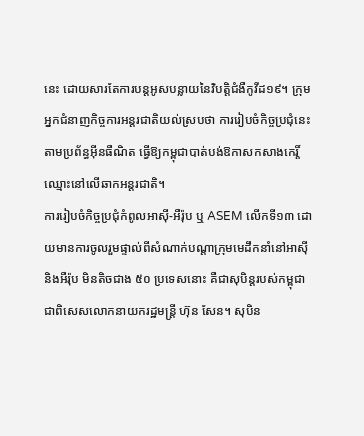នេះ ដោយសារតែការបន្តអូសបន្លាយនៃវិបត្តិជំងឺកូវីដ១៩។ ក្រុមអ្នកជំនាញកិច្ចការអន្តរជាតិយល់ស្របថា ការរៀបចំកិច្ចប្រជុំនេះតាមប្រព័ន្ធអ៊ីនធឺណិត ធ្វើឱ្យកម្ពុជាបាត់បង់ឱកាសកសាងកេរ្តិ៍ឈ្មោះនៅលើឆាកអន្តរជាតិ។
ការរៀបចំកិច្ចប្រជុំកំពូលអាស៊ី-អឺរ៉ុប ឬ ASEM លើកទី១៣ ដោយមានការចូលរួមផ្ទាល់ពីសំណាក់បណ្តាក្រុមមេដឹកនាំនៅអាស៊ី និងអឺរ៉ុប មិនតិចជាង ៥០ ប្រទេសនោះ គឺជាសុបិន្តរបស់កម្ពុជា ជាពិសេសលោកនាយករដ្ឋមន្ត្រី ហ៊ុន សែន។ សុបិន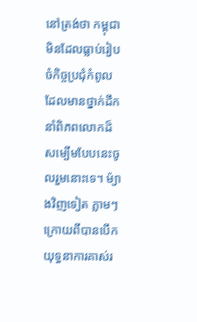នៅត្រង់ថា កម្ពុជាមិនដែលធ្លាប់រៀបចំកិច្ចប្រជុំកំពូលដែលមានថ្នាក់ដឹកនាំពិភពលោកដ៏សម្បើមបែបនេះចូលរួមនោះទេ។ ម៉្យាងវិញទៀត ភ្លាមៗក្រោយពីបានបើកយុទ្ធនាការគាស់រ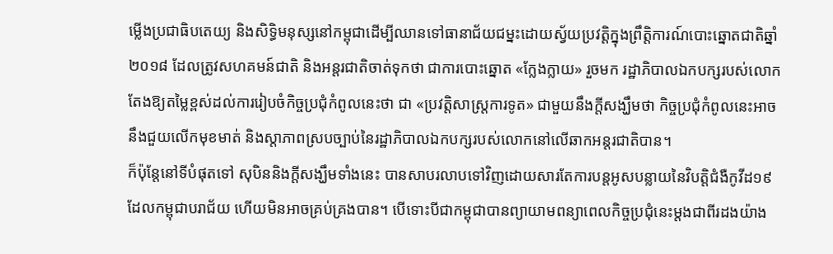ម្លើងប្រជាធិបតេយ្យ និងសិទ្ធិមនុស្សនៅកម្ពុជាដើម្បីឈានទៅធានាជ័យជម្នះដោយស្វ័យប្រវត្តិក្នុងព្រឹត្តិការណ៍បោះឆ្នោតជាតិឆ្នាំ២០១៨ ដែលត្រូវសហគមន៍ជាតិ និងអន្តរជាតិចាត់ទុកថា ជាការបោះឆ្នោត «ក្លែងក្លាយ» រួចមក រដ្ឋាភិបាលឯកបក្សរបស់លោកតែងឱ្យតម្លៃខ្ពស់ដល់ការរៀបចំកិច្ចប្រជុំកំពូលនេះថា ជា «ប្រវត្តិសាស្ត្រការទូត» ជាមួយនឹងក្តីសង្ឃឹមថា កិច្ចប្រជុំកំពូលនេះអាចនឹងជួយលើកមុខមាត់ និងស្តាភាពស្របច្បាប់នៃរដ្ឋាភិបាលឯកបក្សរបស់លោកនៅលើឆាកអន្តរជាតិបាន។
ក៏ប៉ុន្តែនៅទីបំផុតទៅ សុបិននិងក្តីសង្ឃឹមទាំងនេះ បានសាបរលាបទៅវិញដោយសារតែការបន្តអូសបន្លាយនៃវិបត្តិជំងឺកូវីដ១៩ ដែលកម្ពុជាបរាជ័យ ហើយមិនអាចគ្រប់គ្រងបាន។ បើទោះបីជាកម្ពុជាបានព្យាយាមពន្យាពេលកិច្ចប្រជុំនេះម្តងជាពីរដងយ៉ាង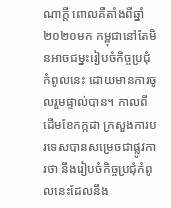ណាក្តី ពោលគឺតាំងពីឆ្នាំ២០២០មក កម្ពុជានៅតែមិនអាចជម្នះរៀបចំកិច្ចប្រជុំកំពូលនេះ ដោយមានការចូលរួមផ្ទាល់បាន។ កាលពីដើមខែកក្កដា ក្រសួងការបរទេសបានសម្រេចជាផ្លូវការថា នឹងរៀបចំកិច្ចប្រជុំកំពូលនេះដែលនឹង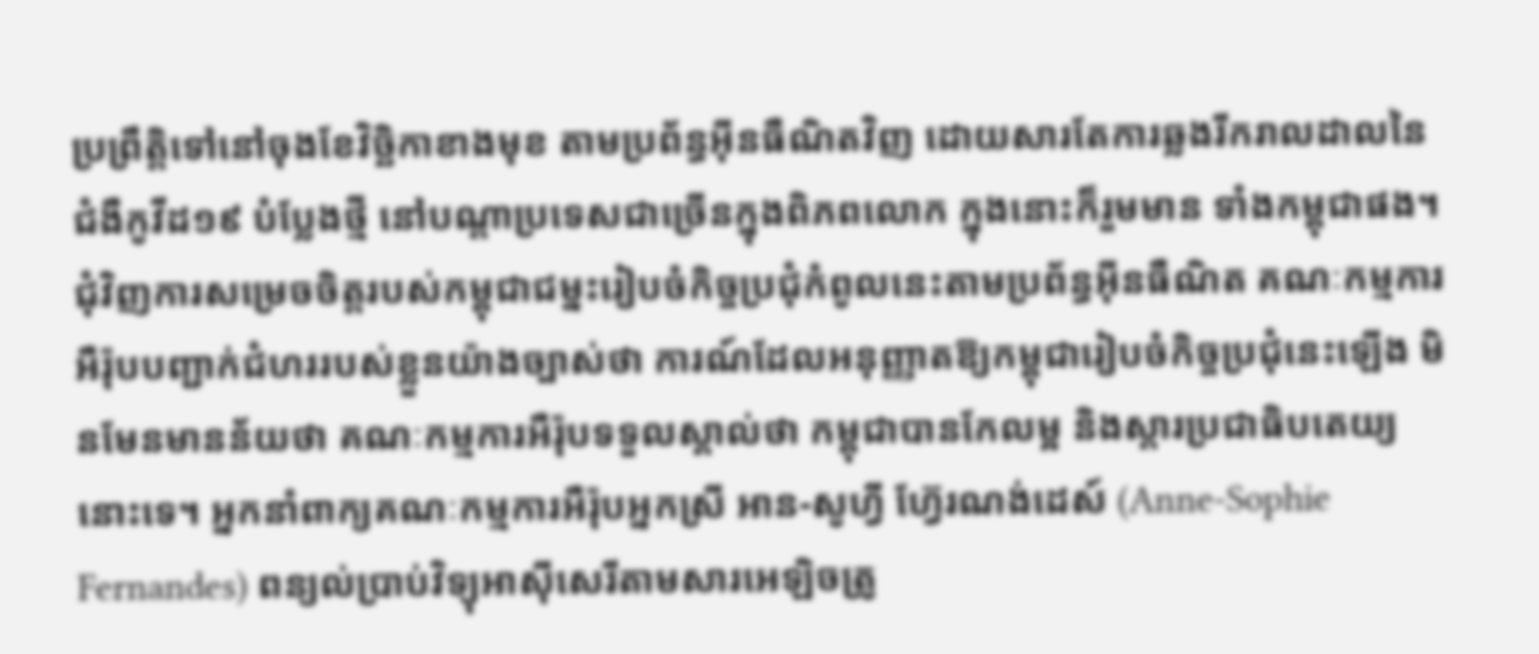ប្រព្រឹត្តិទៅនៅចុងខែវិច្ឆិកាខាងមុខ តាមប្រព័ន្ធអ៊ីនធឺណិតវិញ ដោយសារតែការឆ្លងរីករាលដាលនៃជំងឺកូវីដ១៩ បំប្លែងថ្មី នៅបណ្តាប្រទេសជាច្រើនក្នុងពិភពលោក ក្នុងនោះក៏រួមមាន ទាំងកម្ពុជាផង។
ជុំវិញការសម្រេចចិត្តរបស់កម្ពុជាជម្នះរៀបចំកិច្ចប្រជុំកំពូលនេះតាមប្រព័ន្ធអ៊ីនធឺណិត គណៈកម្មការអឺរ៉ុបបញ្ជាក់ជំហររបស់ខ្លួនយ៉ាងច្បាស់ថា ការណ៍ដែលអនុញ្ញាតឱ្យកម្ពុជារៀបចំកិច្ចប្រជុំនេះឡើង មិនមែនមានន័យថា គណៈកម្មការអឺរ៉ុបទទួលស្គាល់ថា កម្ពុជាបានកែលម្អ និងស្តារប្រជាធិបតេយ្យនោះទេ។ អ្នកនាំពាក្យគណៈកម្មការអឺរ៉ុបអ្នកស្រី អាន-សូហ្វី ហ្វ៊ែរណង់ដេស៍ (Anne-Sophie Fernandes) ពន្យល់ប្រាប់វិទ្យុអាស៊ីសេរីតាមសារអេឡិចត្រូ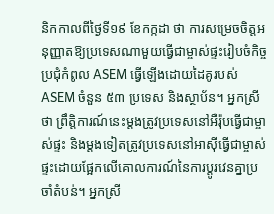និកកាលពីថ្ងៃទី១៩ ខែកក្កដា ថា ការសម្រេចចិត្តអនុញ្ញាតឱ្យប្រទេសណាមួយធ្វើជាម្ចាស់ផ្ទះរៀបចំកិច្ចប្រជុំកំពូល ASEM ធ្វើឡើងដោយដៃគូរបស់ ASEM ចំនួន ៥៣ ប្រទេស និងស្ថាប័ន។ អ្នកស្រីថា ព្រឹត្តិការណ៍នេះម្តងត្រូវប្រទេសនៅអឺរ៉ុបធ្វើជាម្ចាស់ផ្ទះ និងម្តងទៀតត្រូវប្រទេសនៅអាស៊ីធ្វើជាម្ចាស់ផ្ទះដោយផ្អែកលើគោលការណ៍នៃការប្តូរវេនគ្នាប្រចាំតំបន់។ អ្នកស្រី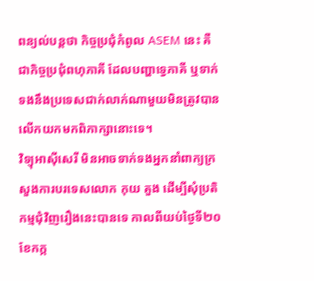ពន្យល់បន្តថា កិច្ចប្រជុំកំពូល ASEM នេះ គឺជាកិច្ចប្រជុំពហុភាគី ដែលបញ្ហាទ្វេភាគី ឬទាក់ទងនឹងប្រទេសជាក់លាក់ណាមួយមិនត្រូវបានលើកយកមកពិភាក្សានោះទេ។
វិទ្យុអាស៊ីសេរី មិនអាចទាក់ទងអ្នកនាំពាក្យក្រសួងការបរទេសលោក កុយ គួង ដើម្បីសុំប្រតិកម្មជុំវិញរឿងនេះបានទេ កាលពីយប់ថ្ងៃទី២០ ខែកក្ក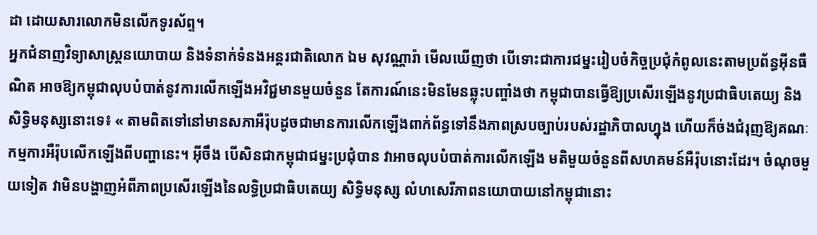ដា ដោយសារលោកមិនលើកទូរស័ព្ទ។
អ្នកជំនាញវិទ្យាសាស្ត្រនយោបាយ និងទំនាក់ទំនងអន្តរជាតិលោក ឯម សុវណ្ណារ៉ា មើលឃើញថា បើទោះជាការជម្នះរៀបចំកិច្ចប្រជុំកំពូលនេះតាមប្រព័ន្ធអ៊ីនធឺណិត អាចឱ្យកម្ពុជាលុបបំបាត់នូវការលើកឡើងអវិជ្ជមានមួយចំនួន តែការណ៍នេះមិនមែនឆ្លុះបញ្ចាំងថា កម្ពុជាបានធ្វើឱ្យប្រសើរឡើងនូវប្រជាធិបតេយ្យ និងសិទ្ធិមនុស្សនោះទេ៖ « តាមពិតទៅនៅមានសភាអឺរ៉ុបដូចជាមានការលើកឡើងពាក់ព័ន្ធទៅនឹងភាពស្របច្បាប់របស់រដ្ឋាភិបាលហ្នុង ហើយក៏ច់ងជំរុញឱ្យគណៈកម្មការអឺរ៉ុបលើកឡើងពីបញ្ហានេះ។ អ៊ីចឹង បើសិនជាកម្ពុជាជម្នះប្រជុំបាន វាអាចលុបបំបាត់ការលើកឡើង មតិមួយចំនួនពីសហគមន៍អឺរ៉ុបនោះដែរ។ ចំណុចមួយទៀត វាមិនបង្ហាញអំពីភាពប្រសើរឡើងនៃលទ្ធិប្រជាធិបតេយ្យ សិទ្ធិមនុស្ស លំហសេរីភាពនយោបាយនៅកម្ពុជានោះ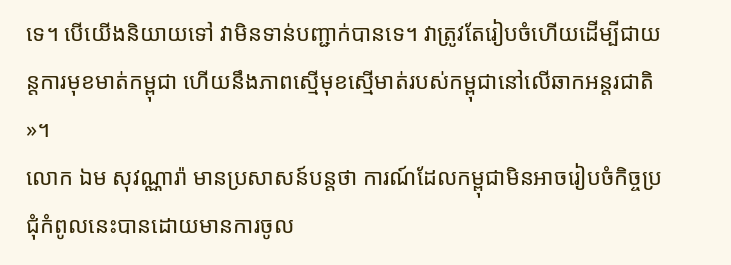ទេ។ បើយើងនិយាយទៅ វាមិនទាន់បញ្ជាក់បានទេ។ វាត្រូវតែរៀបចំហើយដើម្បីជាយន្តការមុខមាត់កម្ពុជា ហើយនឹងភាពស្មើមុខស្មើមាត់របស់កម្ពុជានៅលើឆាកអន្តរជាតិ »។
លោក ឯម សុវណ្ណារ៉ា មានប្រសាសន៍បន្តថា ការណ៍ដែលកម្ពុជាមិនអាចរៀបចំកិច្ចប្រជុំកំពូលនេះបានដោយមានការចូល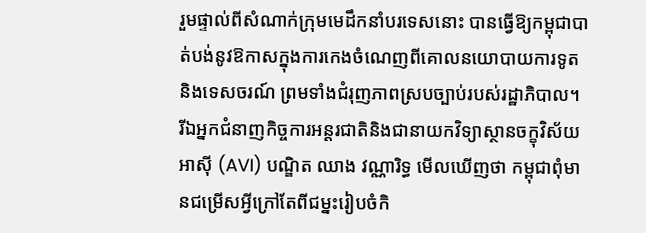រួមផ្ទាល់ពីសំណាក់ក្រុមមេដឹកនាំបរទេសនោះ បានធ្វើឱ្យកម្ពុជាបាត់បង់នូវឱកាសក្នុងការកេងចំណេញពីគោលនយោបាយការទូត និងទេសចរណ៍ ព្រមទាំងជំរុញភាពស្របច្បាប់របស់រដ្ឋាភិបាល។
រីឯអ្នកជំនាញកិច្ចការអន្តរជាតិនិងជានាយកវិទ្យាស្ថានចក្ខុវិស័យអាស៊ី (AVI) បណ្ឌិត ឈាង វណ្ណារិទ្ធ មើលឃើញថា កម្ពុជាពុំមានជម្រើសអ្វីក្រៅតែពីជម្នះរៀបចំកិ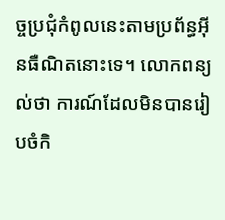ច្ចប្រជុំកំពូលនេះតាមប្រព័ន្ធអ៊ីនធឺណិតនោះទេ។ លោកពន្យល់ថា ការណ៍ដែលមិនបានរៀបចំកិ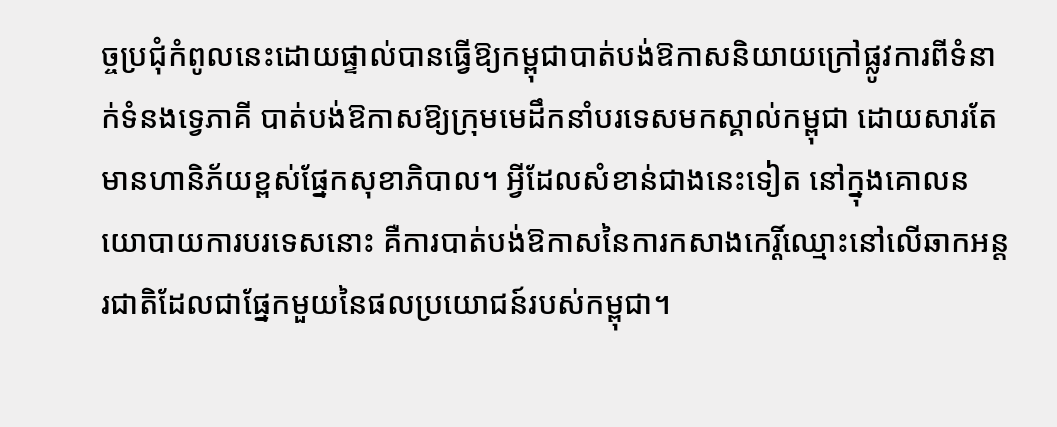ច្ចប្រជុំកំពូលនេះដោយផ្ទាល់បានធ្វើឱ្យកម្ពុជាបាត់បង់ឱកាសនិយាយក្រៅផ្លូវការពីទំនាក់ទំនងទ្វេភាគី បាត់បង់ឱកាសឱ្យក្រុមមេដឹកនាំបរទេសមកស្គាល់កម្ពុជា ដោយសារតែមានហានិភ័យខ្ពស់ផ្នែកសុខាភិបាល។ អ្វីដែលសំខាន់ជាងនេះទៀត នៅក្នុងគោលនយោបាយការបរទេសនោះ គឺការបាត់បង់ឱកាសនៃការកសាងកេរ្តិ៍ឈ្មោះនៅលើឆាកអន្តរជាតិដែលជាផ្នែកមួយនៃផលប្រយោជន៍របស់កម្ពុជា។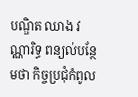បណ្ឌិត ឈាង វណ្ណារិទ្ធ ពន្យល់បន្ថែមថា កិច្ចប្រជុំកំពូល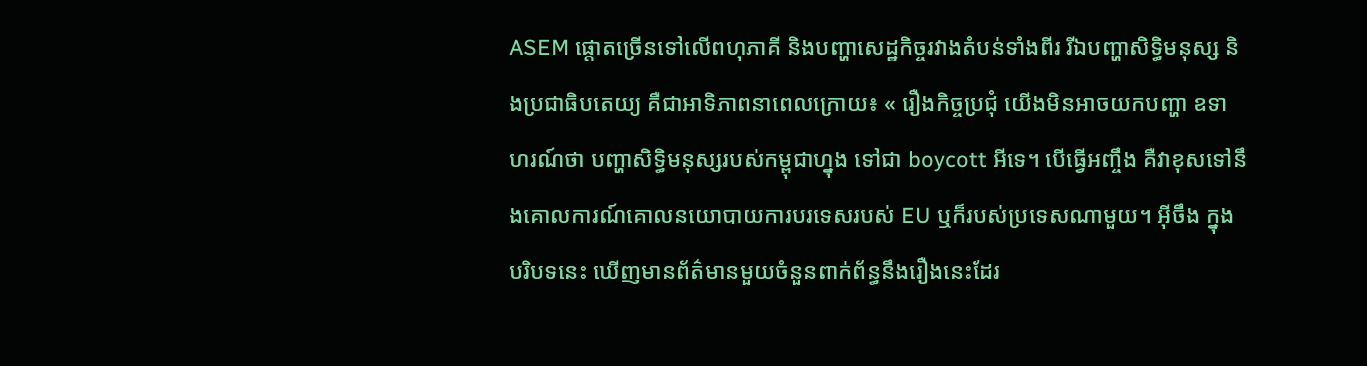ASEM ផ្តោតច្រើនទៅលើពហុភាគី និងបញ្ហាសេដ្ឋកិច្ចរវាងតំបន់ទាំងពីរ រីឯបញ្ហាសិទ្ធិមនុស្ស និងប្រជាធិបតេយ្យ គឺជាអាទិភាពនាពេលក្រោយ៖ « រឿងកិច្ចប្រជុំ យើងមិនអាចយកបញ្ហា ឧទាហរណ៍ថា បញ្ហាសិទ្ធិមនុស្សរបស់កម្ពុជាហ្នុង ទៅជា boycott អីទេ។ បើធ្វើអញ្ចឹង គឺវាខុសទៅនឹងគោលការណ៍គោលនយោបាយការបរទេសរបស់ EU ឬក៏របស់ប្រទេសណាមួយ។ អ៊ីចឹង ក្នុងបរិបទនេះ ឃើញមានព័ត៌មានមួយចំនួនពាក់ព័ន្ធនឹងរឿងនេះដែរ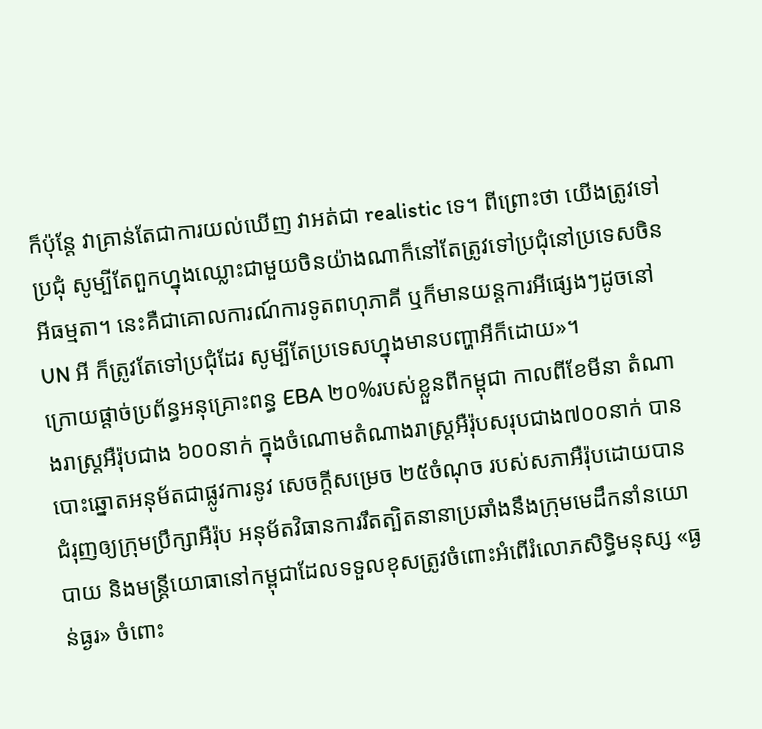ក៏ប៉ុន្តែ វាគ្រាន់តែជាការយល់ឃើញ វាអត់ជា realistic ទេ។ ពីព្រោះថា យើងត្រូវទៅប្រជុំ សូម្បីតែពួកហ្នុងឈ្លោះជាមួយចិនយ៉ាងណាក៏នៅតែត្រូវទៅប្រជុំនៅប្រទេសចិនអីធម្មតា។ នេះគឺជាគោលការណ៍ការទូតពហុភាគី ឬក៏មានយន្តការអីផ្សេងៗដូចនៅ UN អី ក៏ត្រូវតែទៅប្រជុំដែរ សូម្បីតែប្រទេសហ្នុងមានបញ្ហាអីក៏ដោយ»។
ក្រោយផ្តាច់ប្រព័ន្ធអនុគ្រោះពន្ធ EBA ២០%របស់ខ្លួនពីកម្ពុជា កាលពីខែមីនា តំណាងរាស្ត្រអឺរ៉ុបជាង ៦០០នាក់ ក្នុងចំណោមតំណាងរាស្ត្រអឺរ៉ុបសរុបជាង៧០០នាក់ បានបោះឆ្នោតអនុម័តជាផ្លូវការនូវ សេចក្តីសម្រេច ២៥ចំណុច របស់សភាអឺរ៉ុបដោយបានជំរុញឲ្យក្រុមប្រឹក្សាអឺរ៉ុប អនុម័តវិធានការរឹតត្បិតនានាប្រឆាំងនឹងក្រុមមេដឹកនាំនយោបាយ និងមន្ត្រីយោធានៅកម្ពុជាដែលទទួលខុសត្រូវចំពោះអំពើរំលោភសិទ្ធិមនុស្ស «ធ្ងន់ធ្ងរ» ចំពោះ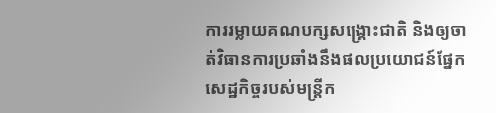ការរម្លាយគណបក្សសង្គ្រោះជាតិ និងឲ្យចាត់វិធានការប្រឆាំងនឹងផលប្រយោជន៍ផ្នែកសេដ្ឋកិច្ចរបស់មន្ត្រីក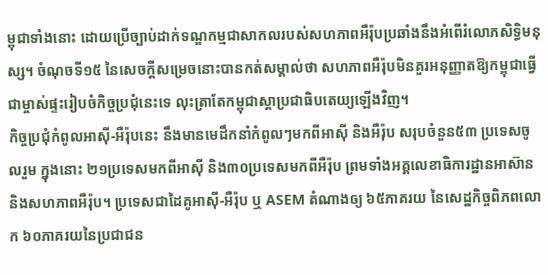ម្ពុជាទាំងនោះ ដោយប្រើច្បាប់ដាក់ទណ្ឌកម្មជាសាកលរបស់សហភាពអឺរ៉ុបប្រឆាំងនឹងអំពើរំលោភសិទ្ធិមនុស្ស។ ចំណុចទី១៥ នៃសេចក្តីសម្រេចនោះបានកត់សម្គាល់ថា សហភាពអឺរ៉ុបមិនគួរអនុញ្ញាតឱ្យកម្ពុជាធ្វើជាម្ចាស់ផ្ទះរៀបចំកិច្ចប្រជុំនេះទេ លុះត្រាតែកម្ពុជាស្តាប្រជាធិបតេយ្យឡើងវិញ។
កិច្ចប្រជុំកំពូលអាស៊ី-អឺរ៉ុបនេះ នឹងមានមេដឹកនាំកំពូលៗមកពីអាស៊ី និងអឺរ៉ុប សរុបចំនួន៥៣ ប្រទេសចូលរួម ក្នុងនោះ ២១ប្រទេសមកពីអាស៊ី និង៣០ប្រទេសមកពីអឺរ៉ុប ព្រមទាំងអគ្គលេខាធិការដ្ឋានអាស៊ាន និងសហភាពអឺរ៉ុប។ ប្រទេសជាដៃគូអាស៊ី-អឺរ៉ុប ឬ ASEM តំណាងឲ្យ ៦៥ភាគរយ នៃសេដ្ឋកិច្ចពិភពលោក ៦០ភាគរយនៃប្រជាជន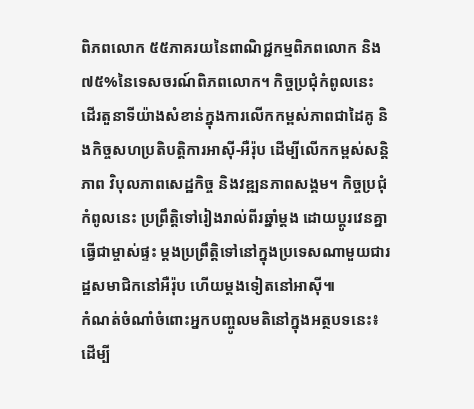ពិភពលោក ៥៥ភាគរយនៃពាណិជ្ជកម្មពិភពលោក និង៧៥%នៃទេសចរណ៍ពិភពលោក។ កិច្ចប្រជុំកំពូលនេះ ដើរតួនាទីយ៉ាងសំខាន់ក្នុងការលើកកម្ពស់ភាពជាដៃគូ និងកិច្ចសហប្រតិបត្តិការអាស៊ី-អឺរ៉ុប ដើម្បីលើកកម្ពស់សន្តិភាព វិបុលភាពសេដ្ឋកិច្ច និងវឌ្ឍនភាពសង្គម។ កិច្ចប្រជុំកំពូលនេះ ប្រព្រឹត្តិទៅរៀងរាល់ពីរឆ្នាំម្តង ដោយប្ដូរវេនគ្នាធ្វើជាម្ចាស់ផ្ទះ ម្ដងប្រព្រឹត្តិទៅនៅក្នុងប្រទេសណាមួយជារដ្ឋសមាជិកនៅអឺរ៉ុប ហើយម្តងទៀតនៅអាស៊ី៕
កំណត់ចំណាំចំពោះអ្នកបញ្ចូលមតិនៅក្នុងអត្ថបទនេះ៖ ដើម្បី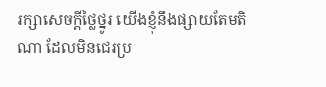រក្សាសេចក្ដីថ្លៃថ្នូរ យើងខ្ញុំនឹងផ្សាយតែមតិណា ដែលមិនជេរប្រ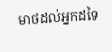មាថដល់អ្នកដទៃ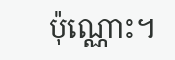ប៉ុណ្ណោះ។